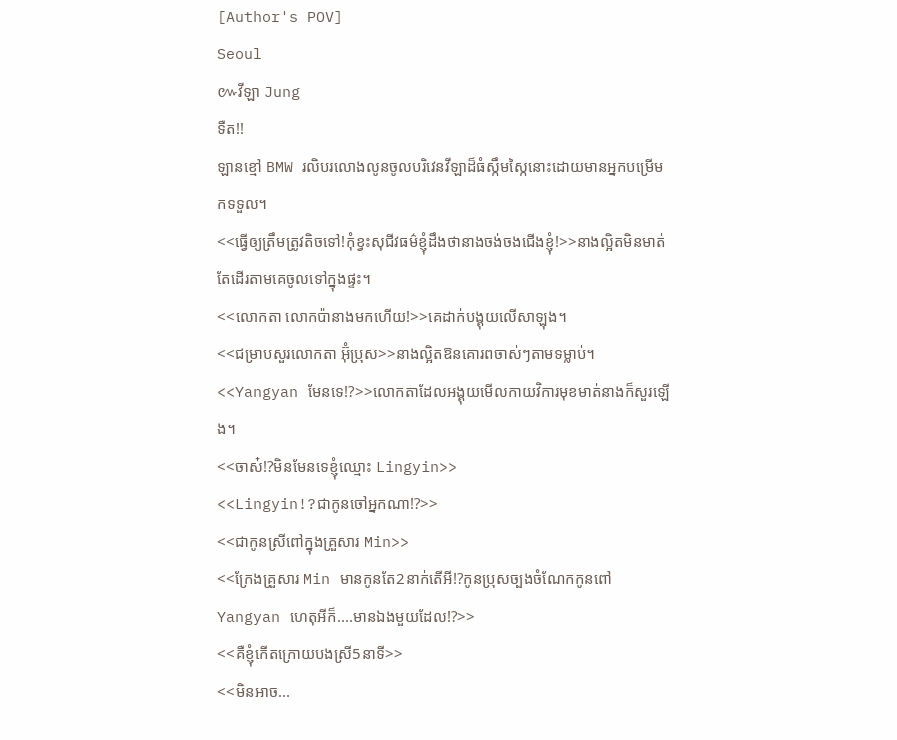[Author's POV]
Seoul
៚វីឡា Jung
ទឺត!!
ឡានខ្មៅ BMW រលិបរលោងលូនចូលបរិវេនវីឡាដ៏ធំស្កឹមស្កៃនោះដោយមានអ្នកបម្រើមកទទួល។
<<ធ្វើឲ្យត្រឹមត្រូវតិចទៅ!កុំខ្វះសុជីវធម៌ខ្ញុំដឹងថានាងចង់ចងជើងខ្ញុំ!>>នាងល្អិតមិនមាត់តែដើរតាមគេចូលទៅក្នុងផ្ទះ។
<<លោកតា លោកប៉ានាងមកហើយ!>>គេដាក់បង្គុយលើសាឡុង។
<<ជម្រាបសួរលោកតា អ៊ុំប្រុស>>នាងល្អិតឱនគោរពចាស់ៗតាមទម្លាប់។
<<Yangyan មែនទេ!?>>លោកតាដែលអង្គុយមើលកាយវិការមុខមាត់នាងក៏សួរឡើង។
<<ចាស៎!?មិនមែនទេខ្ញុំឈ្មោះ Lingyin>>
<<Lingyin!?ជាកូនចៅអ្នកណា!?>>
<<ជាកូនស្រីពៅក្នុងគ្រួសារ Min>>
<<ក្រែងគ្រួសារ Min មានកូនតែ2នាក់តើអី!?កូនប្រុសច្បងចំណែកកូនពៅ Yangyan ហេតុអីក៏....មានឯងមួយដែល!?>>
<<គឺខ្ញុំកើតក្រោយបងស្រី5នាទី>>
<<មិនអាច...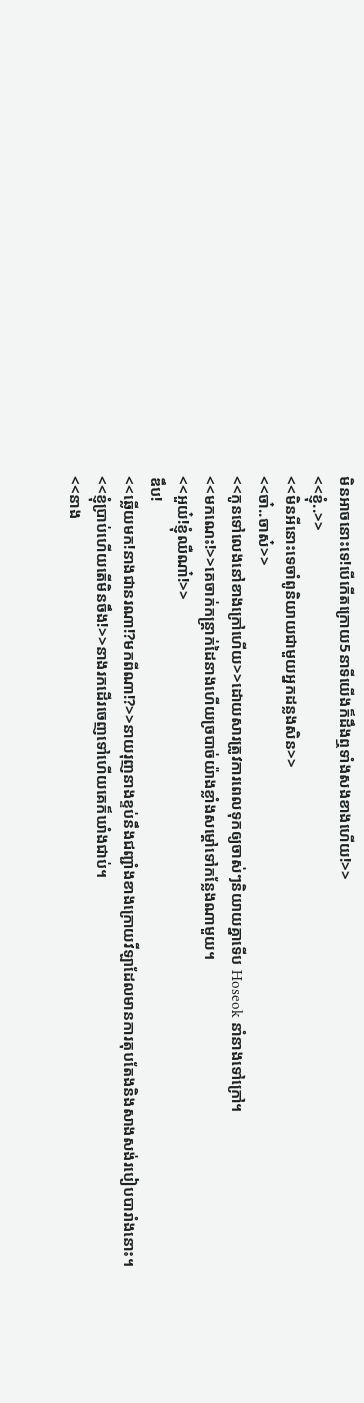មិនអាចនោះទេ!បើកើតក្រោយ5នាទីយើងក៏ដឹងឮទាំងសងខាងហើយ!>>
<<ខ្ញុំ..>>
<<មិនអីនោះទេចាំពូនិយាយជាមួយអ្នកដន្លងសិន>>
<<ចា៎..ចាស៎>>
<<កូនទៅលេងនៅខាងក្រៅហើយ>>ដោយសារត្រូវការពេលទុកឲ្យចាស់ៗនិយាយគ្នាទើប Hoseok នាំនាងទៅក្រៅ។
<<មកណេះ!>>គេចាក់កន្ត្រាក់ដៃនាងហើយច្របាច់យ៉ាងខ្លាំងសម្តៅទៅកន្លែងណាមួយ។
<<អួយ៎!ខ្ញុំឈឺណា៎!>>
ឌឹប!
<<ឆ្លើយមក!នាងជានរណា!?មកពីណា!?>>នាយរុញនាងខ្ទប់នឹងជញ្ជាំងខាងក្រោយវីឡាដែលមានការតុបតែងនិងសាងសង់របៀបបារាំងនោះ។
<<ខ្ញុំប្រាប់ហើយតើមិនចឹង!>>នាងរកដើរចេញទៅហើយគេក៏ឃាំងជាប់។
<<នាង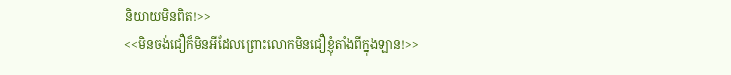និយាយមិនពិត!>>
<<មិនចង់ជឿក៏មិនអីដែលព្រោះលោកមិនជឿខ្ញុំតាំងពីក្នុងឡាន!>>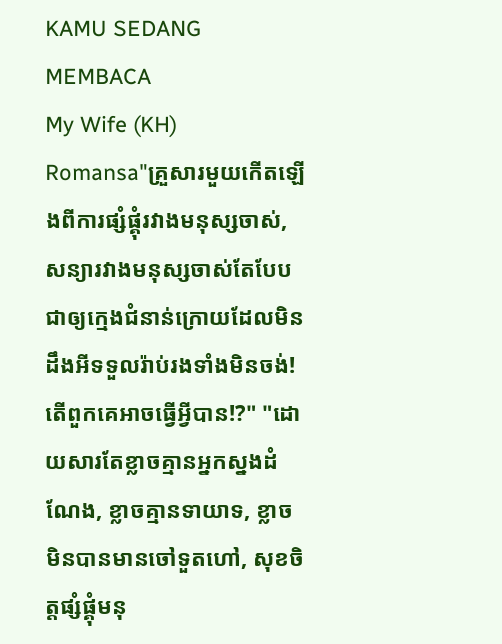KAMU SEDANG MEMBACA
My Wife (KH)
Romansa"គ្រួសារមួយកើតឡើងពីការផ្សំផ្គុំរវាងមនុស្សចាស់,សន្យារវាងមនុស្សចាស់តែបែបជាឲ្យក្មេងជំនាន់ក្រោយដែលមិនដឹងអីទទួលរ៉ាប់រងទាំងមិនចង់!តើពួកគេអាចធ្វើអ្វីបាន!?" "ដោយសារតែខ្លាចគ្មានអ្នកស្នងដំណែង, ខ្លាចគ្មានទាយាទ, ខ្លាចមិនបានមានចៅទួតហៅ, សុខចិត្តផ្សំផ្គុំមនុ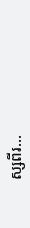ស្សពីរ...